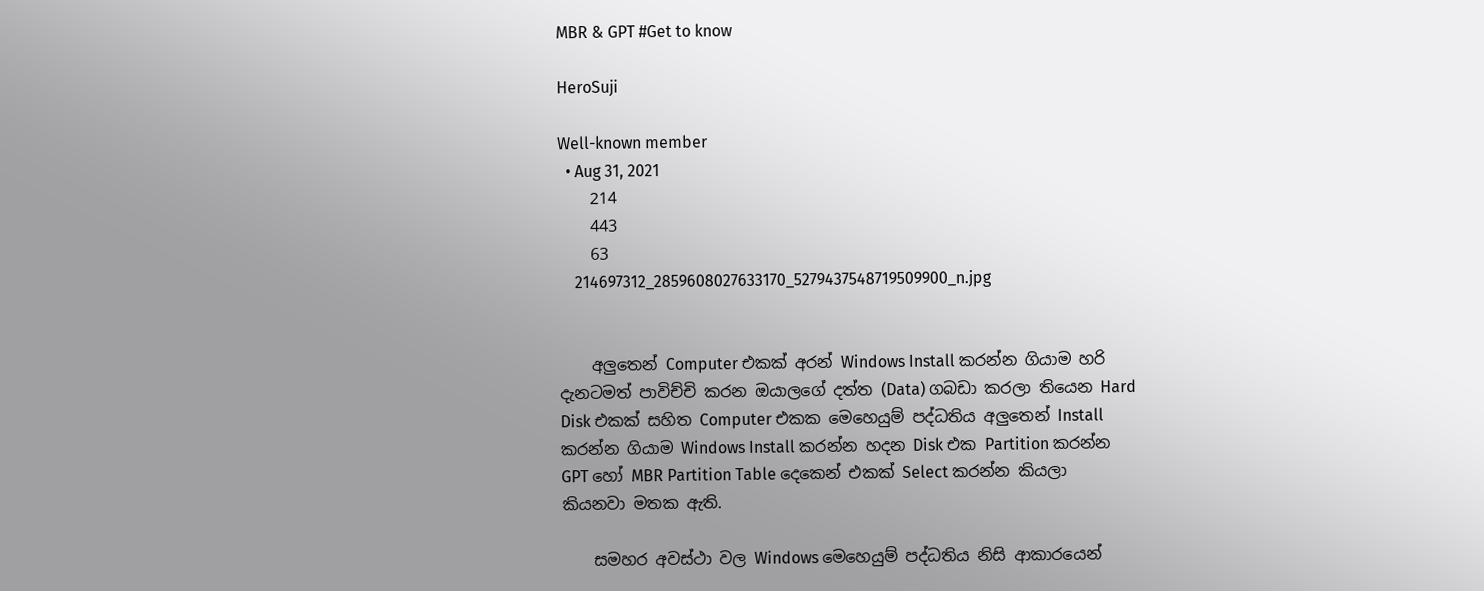MBR & GPT #Get to know

HeroSuji

Well-known member
  • Aug 31, 2021
    214
    443
    63
    214697312_2859608027633170_5279437548719509900_n.jpg


    අලුතෙන් Computer එකක් අරන් Windows Install කරන්න ගියාම හරි දැනටමත් පාවිච්චි කරන ඔයාලගේ දත්ත (Data) ගබඩා කරලා තියෙන Hard Disk එකක් සහිත Computer එකක මෙහෙයුම් පද්ධතිය අලුතෙන් Install කරන්න ගියාම Windows Install කරන්න හදන Disk එක Partition කරන්න GPT හෝ MBR Partition Table දෙකෙන් එකක් Select කරන්න කියලා කියනවා මතක ඇති.

    සමහර අවස්ථා වල Windows මෙහෙයුම් පද්ධතිය නිසි ආකාරයෙන්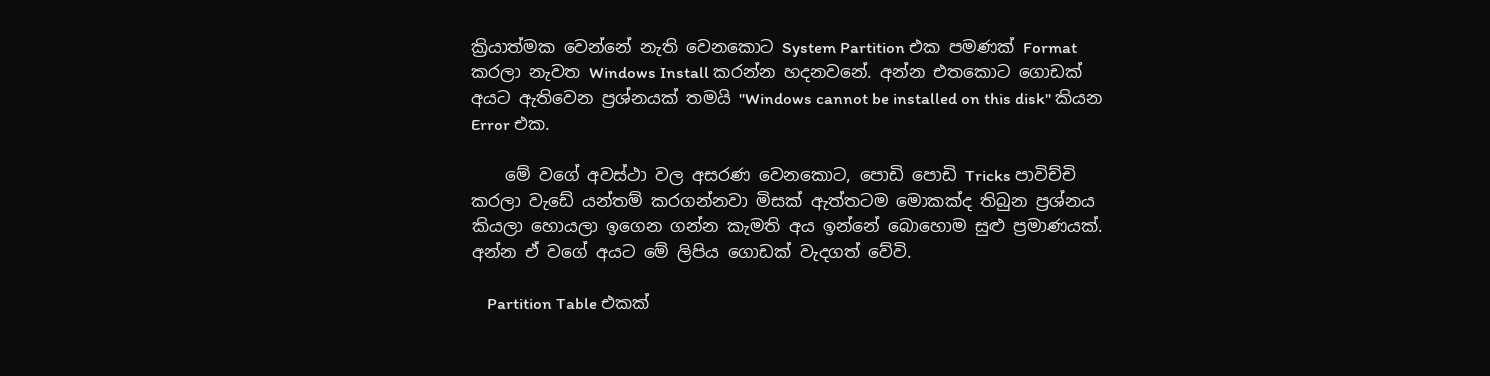ක්‍රියාත්මක වෙන්නේ නැති වෙනකොට System Partition එක පමණක් Format කරලා නැවත Windows Install කරන්න හදනවනේ. අන්න එතකොට ගොඩක් අයට ඇතිවෙන ප්‍රශ්නයක් තමයි "Windows cannot be installed on this disk" කියන Error එක.

    මේ වගේ අවස්ථා වල අසරණ වෙනකොට, පොඩි පොඩි Tricks පාවිච්චි කරලා වැඩේ යන්තම් කරගන්නවා මිසක් ඇත්තටම මොකක්ද තිබුන ප්‍රශ්නය කියලා හොයලා ඉගෙන ගන්න කැමති අය ඉන්නේ බොහොම සුළු ප්‍රමාණයක්. අන්න ඒ වගේ අයට මේ ලිපිය ගොඩක් වැදගත් වේවි.

    Partition Table එකක්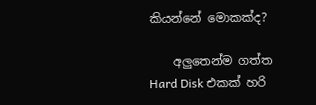කියන්නේ මොකක්ද?

    අලුතෙන්ම ගත්ත Hard Disk එකක් හරි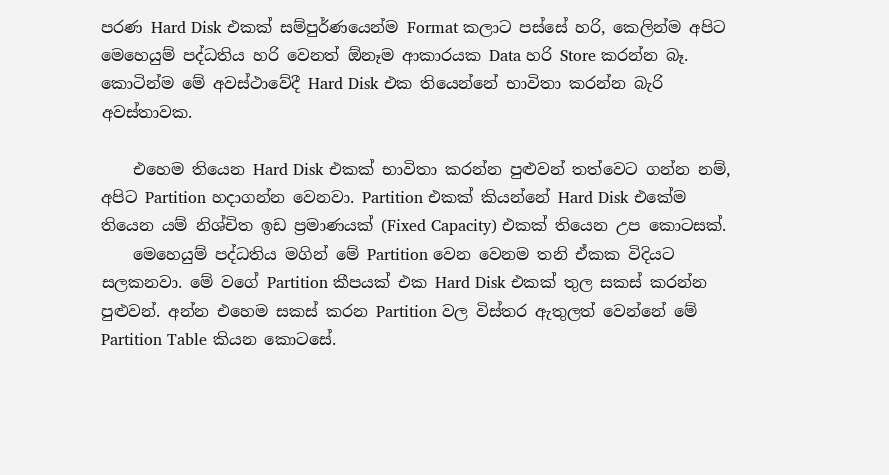පරණ Hard Disk එකක් සම්පුර්ණයෙන්ම Format කලාට පස්සේ හරි, කෙලින්ම අපිට මෙහෙයුම් පද්ධතිය හරි වෙනත් ඕනෑම ආකාරයක Data හරි Store කරන්න බෑ. කොටින්ම මේ අවස්ථාවේදී Hard Disk එක තියෙන්නේ භාවිතා කරන්න බැරි අවස්තාවක.

    එහෙම තියෙන Hard Disk එකක් භාවිතා කරන්න පුළුවන් තත්වෙට ගන්න නම්, අපිට Partition හදාගන්න වෙනවා. Partition එකක් කියන්නේ Hard Disk එකේම තියෙන යම් නිශ්චිත ඉඩ ප්‍රමාණයක් (Fixed Capacity) එකක් තියෙන උප කොටසක්.
    මෙහෙයුම් පද්ධතිය මගින් මේ Partition වෙන වෙනම තනි ඒකක විදියට සලකනවා. මේ වගේ Partition කීපයක් එක Hard Disk එකක් තුල සකස් කරන්න පුළුවන්. අන්න එහෙම සකස් කරන Partition වල විස්තර ඇතුලත් වෙන්නේ මේ Partition Table කියන කොටසේ.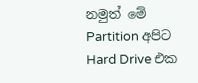නමුත් මේ Partition අපිට Hard Drive එක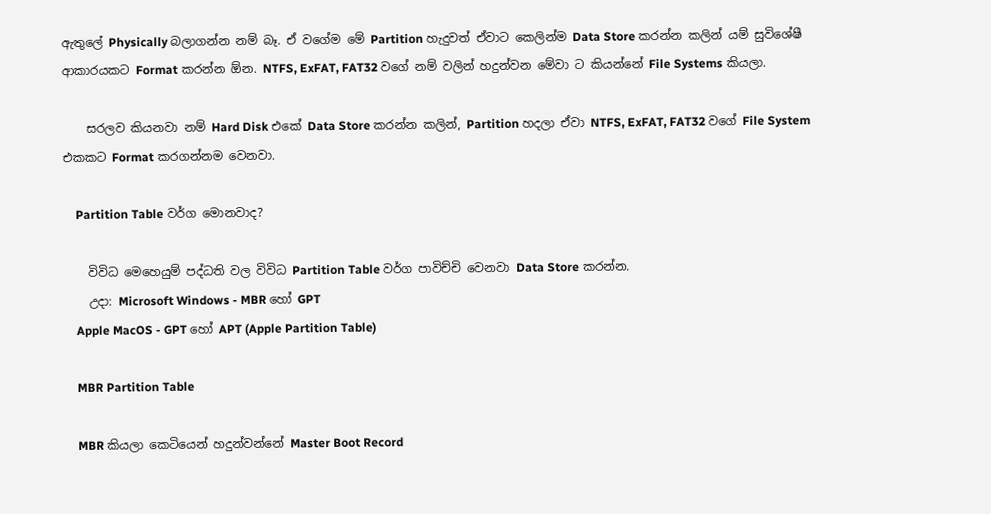ඇතුලේ Physically බලාගන්න නම් බෑ. ඒ වගේම මේ Partition හැදුවත් ඒවාට කෙලින්ම Data Store කරන්න කලින් යම් සුවිශේෂී ආකාරයකට Format කරන්න ඕන. NTFS, ExFAT, FAT32 වගේ නම් වලින් හදුන්වන මේවා ට කියන්නේ File Systems කියලා.

    සරලව කියනවා නම් Hard Disk එකේ Data Store කරන්න කලින්, Partition හදලා ඒවා NTFS, ExFAT, FAT32 වගේ File System එකකට Format කරගන්නම වෙනවා.

    Partition Table වර්ග මොනවාද?

    විවිධ මෙහෙයුම් පද්ධති වල විවිධ Partition Table වර්ග පාවිච්චි වෙනවා Data Store කරන්න.
    උදා: Microsoft Windows - MBR හෝ GPT
    Apple MacOS - GPT හෝ APT (Apple Partition Table)

    MBR Partition Table

    MBR කියලා කෙටියෙන් හදුන්වන්නේ Master Boot Record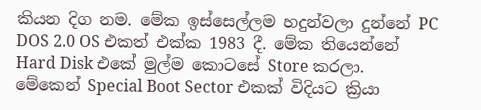කියන දිග නම. මේක ඉස්සෙල්ලම හදුන්වලා දුන්නේ PC DOS 2.0 OS එකත් එක්ක 1983 දී. මේක තියෙන්නේ Hard Disk එකේ මුල්ම කොටසේ Store කරලා. මේකෙන් Special Boot Sector එකක් විදියට ක්‍රියා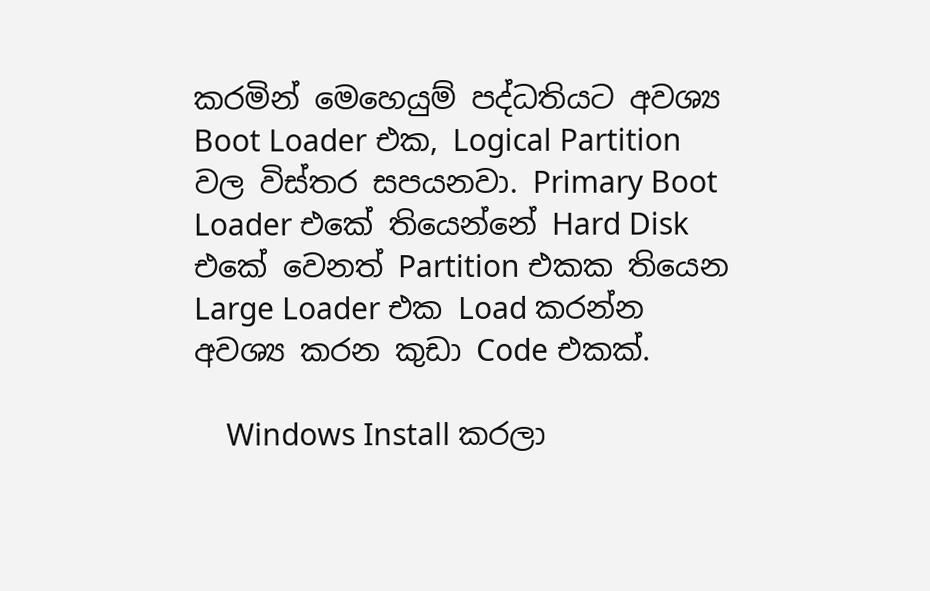කරමින් මෙහෙයුම් පද්ධතියට අවශ්‍ය Boot Loader එක, Logical Partition වල විස්තර සපයනවා. Primary Boot Loader එකේ තියෙන්නේ Hard Disk එකේ වෙනත් Partition එකක තියෙන Large Loader එක Load කරන්න අවශ්‍ය කරන කුඩා Code එකක්.

    Windows Install කරලා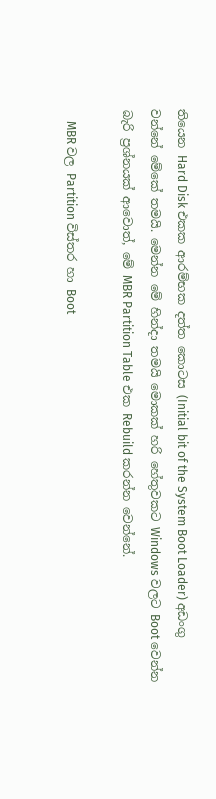තියෙන Hard Disk එකක ආරම්භක දත්ත කොටස (Initial bit of the System Boot Loader) අඩංගු වන්නේ මේකේ තමයි. මෙන්න මේ හින්දා තමයි මොකක් හරි හේතුවකට Windows වලට Boot වෙන්න බැරි ප්‍රශ්නයක් ආවොත්, මේ MBR Partition Table එක Rebuild කරන්න වෙන්නේ.

    MBR වල Partition විස්තර හා Boot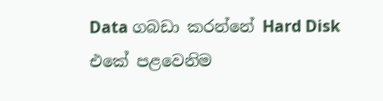Data ගබඩා කරන්නේ Hard Disk එකේ පළවෙනිම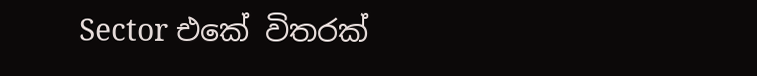Sector එකේ විතරක්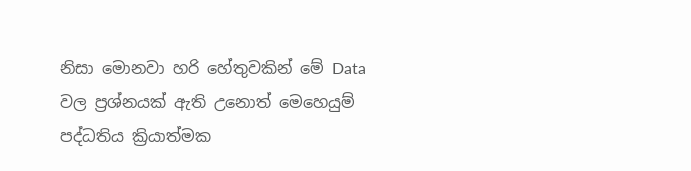නිසා මොනවා හරි හේතුවකින් මේ Data වල ප්‍රශ්නයක් ඇති උනොත් මෙහෙයුම් පද්ධතිය ක්‍රියාත්මක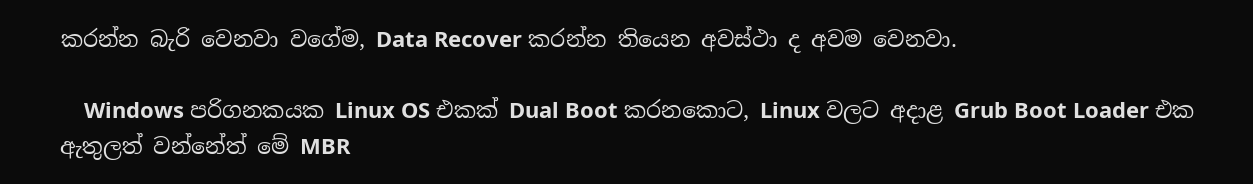කරන්න බැරි වෙනවා වගේම, Data Recover කරන්න තියෙන අවස්ථා ද අවම වෙනවා.

    Windows පරිගනකයක Linux OS එකක් Dual Boot කරනකොට, Linux වලට අදාළ Grub Boot Loader එක ඇතුලත් වන්නේත් මේ MBR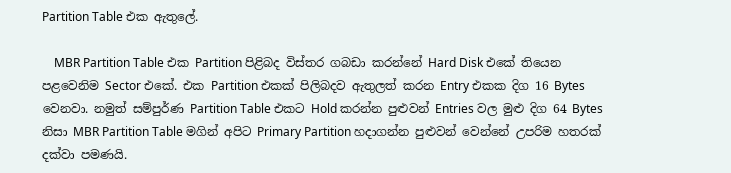Partition Table එක ඇතුලේ.

    MBR Partition Table එක Partition පිළිබද විස්තර ගබඩා කරන්නේ Hard Disk එකේ තියෙන පළවෙනිම Sector එකේ. එක Partition එකක් පිලිබදව ඇතුලත් කරන Entry එකක දිග 16 Bytes වෙනවා. නමුත් සම්පුර්ණ Partition Table එකට Hold කරන්න පුළුවන් Entries වල මුළු දිග 64 Bytes නිසා MBR Partition Table මගින් අපිට Primary Partition හදාගන්න පුළුවන් වෙන්නේ උපරිම හතරක් දක්වා පමණයි.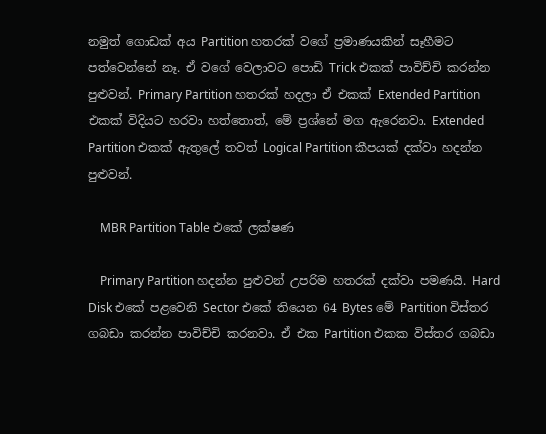නමුත් ගොඩක් අය Partition හතරක් වගේ ප්‍රමාණයකින් සෑහීමට පත්වෙන්නේ නෑ. ඒ වගේ වෙලාවට පොඩි Trick එකක් පාවිච්චි කරන්න පුළුවන්. Primary Partition හතරක් හදලා ඒ එකක් Extended Partition එකක් විදියට හරවා හත්තොත්, මේ ප්‍රශ්නේ මග ඇරෙනවා. Extended Partition එකක් ඇතුලේ තවත් Logical Partition කීපයක් දක්වා හදන්න පුළුවන්.

    MBR Partition Table එකේ ලක්ෂණ

    Primary Partition හදන්න පුළුවන් උපරිම හතරක් දක්වා පමණයි. Hard Disk එකේ පළවෙනි Sector එකේ තියෙන 64 Bytes මේ Partition විස්තර ගබඩා කරන්න පාවිච්චි කරනවා. ඒ එක Partition එකක විස්තර ගබඩා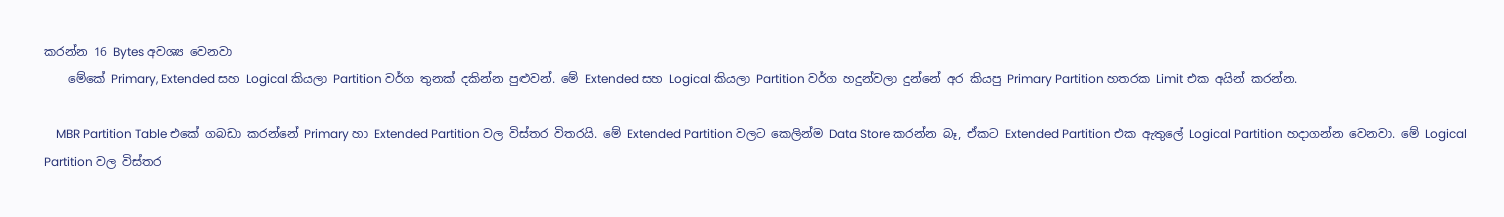කරන්න 16 Bytes අවශ්‍ය වෙනවා
    මේකේ Primary, Extended සහ Logical කියලා Partition වර්ග තුනක් දකින්න පුළුවන්. මේ Extended සහ Logical කියලා Partition වර්ග හදුන්වලා දුන්නේ අර කියපු Primary Partition හතරක Limit එක අයින් කරන්න.

    MBR Partition Table එකේ ගබඩා කරන්නේ Primary හා Extended Partition වල විස්තර විතරයි. මේ Extended Partition වලට කෙලින්ම Data Store කරන්න බෑ, ඒකට Extended Partition එක ඇතුලේ Logical Partition හදාගන්න වෙනවා. මේ Logical Partition වල විස්තර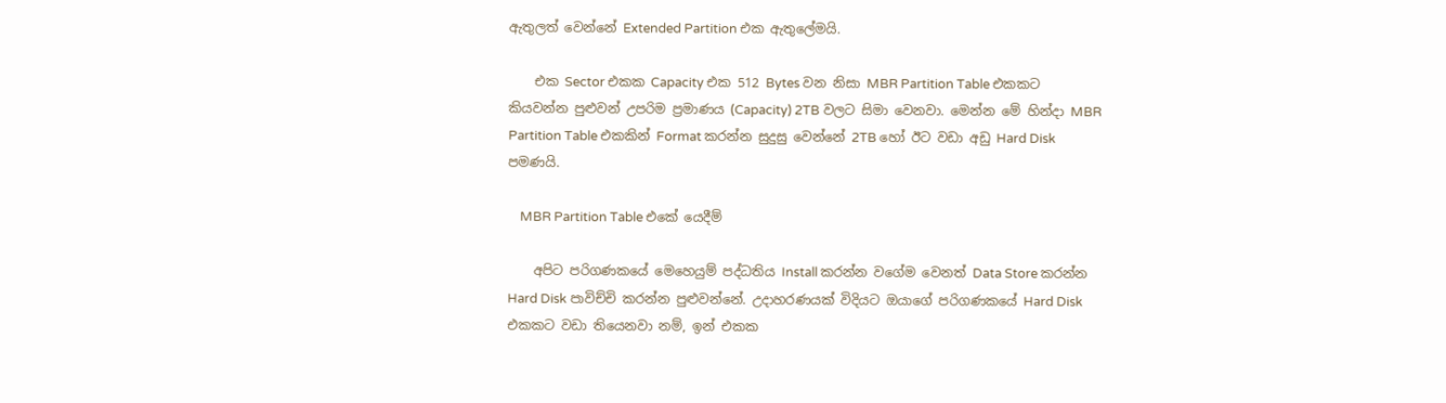ඇතුලත් වෙන්නේ Extended Partition එක ඇතුලේමයි.

    එක Sector එකක Capacity එක 512 Bytes වන නිසා MBR Partition Table එකකට කියවන්න පුළුවන් උපරිම ප්‍රමාණය (Capacity) 2TB වලට සිමා වෙනවා. මෙන්න මේ හින්දා MBR Partition Table එකකින් Format කරන්න සුදුසු වෙන්නේ 2TB හෝ ඊට වඩා අඩු Hard Disk පමණයි.

    MBR Partition Table එකේ යෙදීම්

    අපිට පරිගණකයේ මෙහෙයුම් පද්ධතිය Install කරන්න වගේම වෙනත් Data Store කරන්න Hard Disk පාවිච්චි කරන්න පුළුවන්නේ. උදාහරණයක් විදියට ඔයාගේ පරිගණකයේ Hard Disk එකකට වඩා තියෙනවා නම්, ඉන් එකක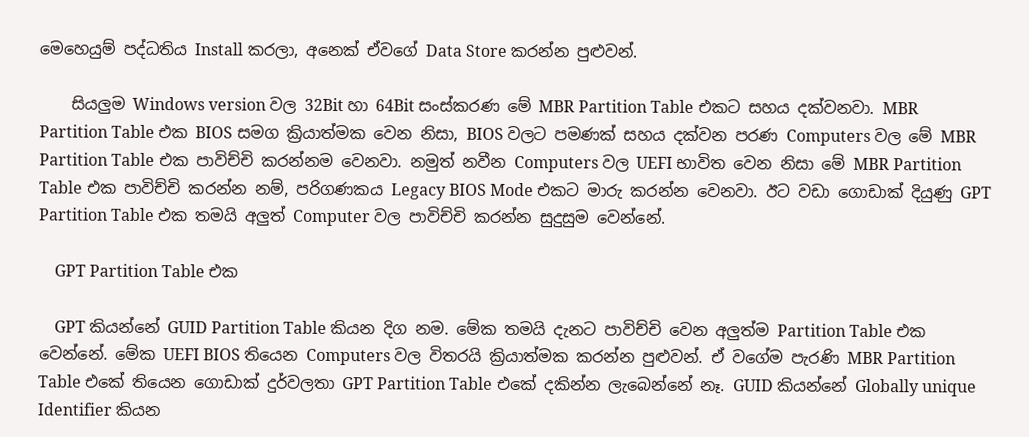මෙහෙයුම් පද්ධතිය Install කරලා, අනෙක් ඒවගේ Data Store කරන්න පුළුවන්.

    සියලුම Windows version වල 32Bit හා 64Bit සංස්කරණ මේ MBR Partition Table එකට සහය දක්වනවා. MBR Partition Table එක BIOS සමග ක්‍රියාත්මක වෙන නිසා, BIOS වලට පමණක් සහය දක්වන පරණ Computers වල මේ MBR Partition Table එක පාවිච්චි කරන්නම වෙනවා. නමුත් නවීන Computers වල UEFI භාවිත වෙන නිසා මේ MBR Partition Table එක පාවිච්චි කරන්න නම්, පරිගණකය Legacy BIOS Mode එකට මාරු කරන්න වෙනවා. ඊට වඩා ගොඩාක් දියුණු GPT Partition Table එක තමයි අලුත් Computer වල පාවිච්චි කරන්න සුදුසුම වෙන්නේ.

    GPT Partition Table එක

    GPT කියන්නේ GUID Partition Table කියන දිග නම. මේක තමයි දැනට පාවිච්චි වෙන අලුත්ම Partition Table එක වෙන්නේ. මේක UEFI BIOS තියෙන Computers වල විතරයි ක්‍රියාත්මක කරන්න පුළුවන්. ඒ වගේම පැරණි MBR Partition Table එකේ තියෙන ගොඩාක් දුර්වලතා GPT Partition Table එකේ දකින්න ලැබෙන්නේ නෑ. GUID කියන්නේ Globally unique Identifier කියන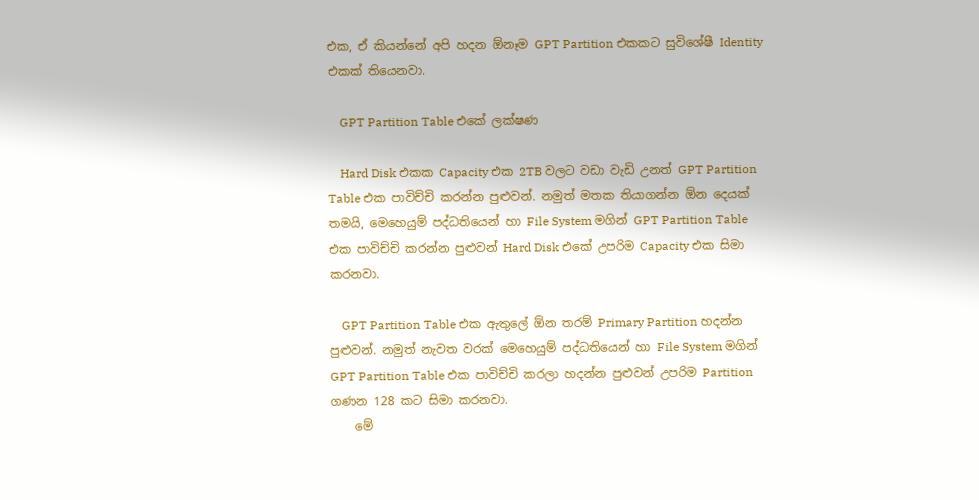එක, ඒ කියන්නේ අපි හදන ඕනෑම GPT Partition එකකට සුවිශේෂී Identity එකක් තියෙනවා.

    GPT Partition Table එකේ ලක්ෂණ

    Hard Disk එකක Capacity එක 2TB වලට වඩා වැඩි උනත් GPT Partition Table එක පාවිච්චි කරන්න පුළුවන්. නමුත් මතක තියාගන්න ඕන දෙයක් තමයි, මෙහෙයුම් පද්ධතියෙන් හා File System මගින් GPT Partition Table එක පාවිච්චි කරන්න පුළුවන් Hard Disk එකේ උපරිම Capacity එක සිමා කරනවා.

    GPT Partition Table එක ඇතුලේ ඕන තරම් Primary Partition හදන්න පුළුවන්. නමුත් නැවත වරක් මෙහෙයුම් පද්ධතියෙන් හා File System මගින් GPT Partition Table එක පාවිච්චි කරලා හදන්න පුළුවන් උපරිම Partition ගණන 128 කට සිමා කරනවා.
    මේ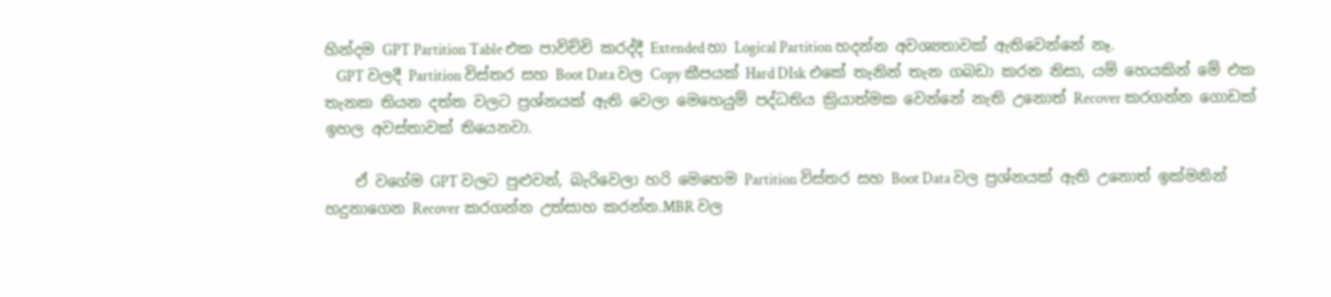හින්දම GPT Partition Table එක පාවිච්චි කරද්දී Extended හා Logical Partition හදන්න අවශ්‍යතාවක් ඇතිවෙන්නේ නෑ.
    GPT වලදී Partition විස්තර සහ Boot Data වල Copy කීපයක් Hard DIsk එකේ තැනින් තැන ගබඩා කරන නිසා, යම් හෙයකින් මේ එක තැනක තියන දත්ත වලට ප්‍රශ්නයක් ඇති වෙලා මෙහෙයුම් පද්ධතිය ක්‍රියාත්මක වෙන්නේ නැති උනොත් Recover කරගන්න ගොඩක් ඉහල අවස්තාවක් තියෙනවා.

    ඒ වගේම GPT වලට පුළුවන්, බැරිවෙලා හරි මෙහෙම Partition විස්තර සහ Boot Data වල ප්‍රශ්නයක් ඇති උනොත් ඉක්මනින් හදුනාගෙන Recover කරගන්න උත්සාහ කරන්න.MBR වල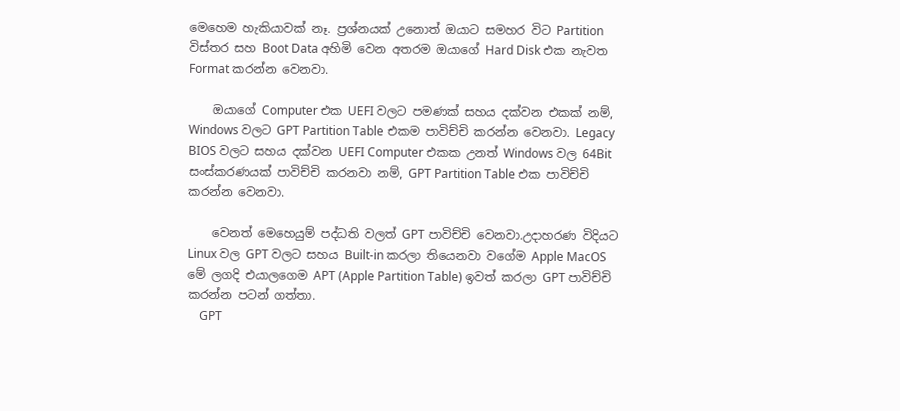මෙහෙම හැකියාවක් නෑ. ප්‍රශ්නයක් උනොත් ඔයාට සමහර විට Partition විස්තර සහ Boot Data අහිමි වෙන අතරම ඔයාගේ Hard Disk එක නැවත Format කරන්න වෙනවා.

    ඔයාගේ Computer එක UEFI වලට පමණක් සහය දක්වන එකක් නම්, Windows වලට GPT Partition Table එකම පාවිච්චි කරන්න වෙනවා. Legacy BIOS වලට සහය දක්වන UEFI Computer එකක උනත් Windows වල 64Bit සංස්කරණයක් පාවිච්චි කරනවා නම්, GPT Partition Table එක පාවිච්චි කරන්න වෙනවා.

    වෙනත් මෙහෙයුම් පද්ධති වලත් GPT පාවිච්චි වෙනවා.උදාහරණ විදියට Linux වල GPT වලට සහය Built-in කරලා තියෙනවා වගේම Apple MacOS මේ ලගදි එයාලගෙම APT (Apple Partition Table) ඉවත් කරලා GPT පාවිච්චි කරන්න පටන් ගත්තා.
    GPT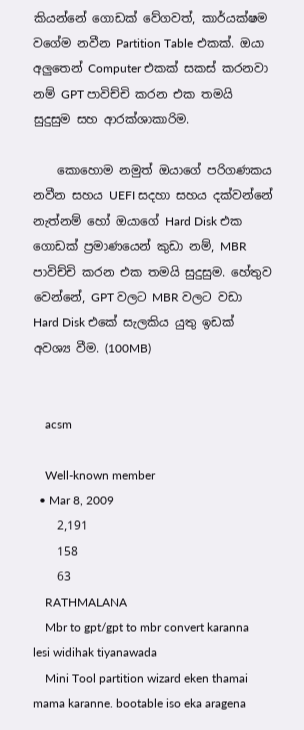කියන්නේ ගොඩක් වේගවත්, කාර්යක්ෂම වගේම නවීන Partition Table එකක්. ඔයා අලුතෙන් Computer එකක් සකස් කරනවා නම් GPT පාවිච්චි කරන එක තමයි සුදුසුම සහ ආරක්ශාකාරිම.

    කොහොම නමුත් ඔයාගේ පරිගණකය නවීන සහය UEFI සදහා සහය දක්වන්නේ නැත්නම් හෝ ඔයාගේ Hard Disk එක ගොඩක් ප්‍රමාණයෙන් කුඩා නම්, MBR පාවිච්චි කරන එක තමයි සුදුසුම. හේතුව වෙන්නේ, GPT වලට MBR වලට වඩා Hard Disk එකේ සැලකිය යුතු ඉඩක් අවශ්‍ය වීම. (100MB)


    acsm

    Well-known member
  • Mar 8, 2009
    2,191
    158
    63
    RATHMALANA
    Mbr to gpt/gpt to mbr convert karanna lesi widihak tiyanawada
    Mini Tool partition wizard eken thamai mama karanne. bootable iso eka aragena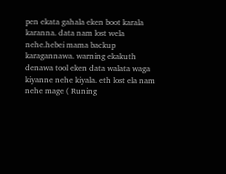pen ekata gahala eken boot karala karanna. data nam lost wela nehe.hebei mama backup karagannawa. warning ekakuth denawa tool eken data walata waga kiyanne nehe kiyala. eth lost ela nam nehe mage ( Runing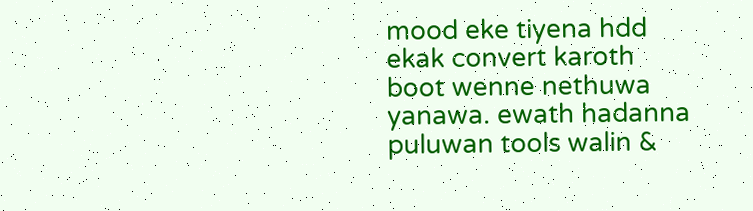mood eke tiyena hdd ekak convert karoth boot wenne nethuwa yanawa. ewath hadanna puluwan tools walin &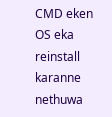CMD eken OS eka reinstall karanne nethuwa